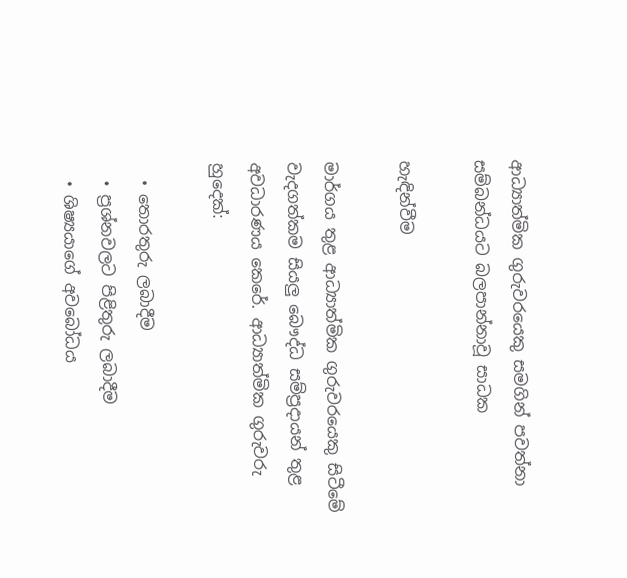ආධ්‍යාත්මික ගුරුවරයෙකු සමගින් පවත්නා සම්බන්ධයට බලපාන්නාවූ සාධක

හැඳින්වීම

මාර්ගය තුළ ආධ්‍යාත්මික ගුරුවරයෙකු සිටීමේ වැදගත්කම සියලු බෞද්ධ සම්ප්‍රදායන් තුළ අවධාරණය කෙරේ. ආධ්‍යාත්මික ගුරුවරු හුදෙක්:

  • තොරතුරු ලබාදීම
  • ප්‍රශ්නවලට පිළිතුරු ලබාදීම
  • ශිෂ්‍යයාගේ අවබෝධය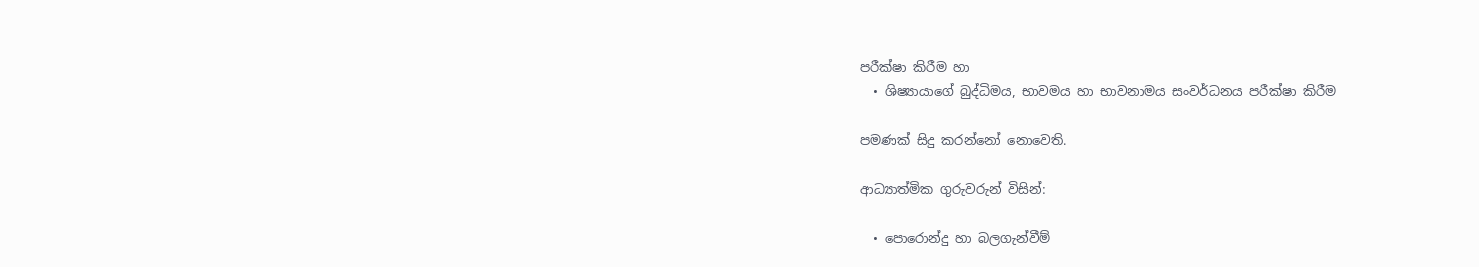පරීක්ෂා කිරීම හා
  • ශිෂ්‍යායාගේ බුද්ධිමය, භාවමය හා භාවනාමය සංවර්ධනය පරීක්ෂා කිරීම

පමණක් සිදු කරන්නෝ නොවෙති.

ආධ්‍යාත්මික ගුරුවරුන් විසින්:

  • පොරොන්දු හා බලගැන්වීම්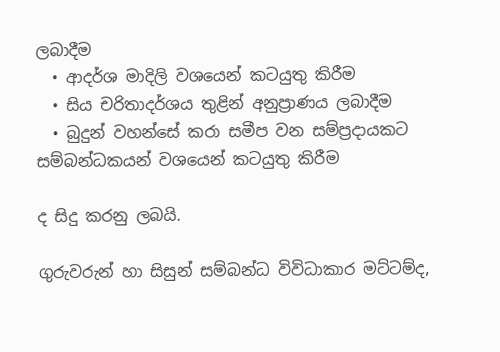ලබාදීම
  • ආදර්ශ මාදිලි වශයෙන් කටයුතු කිරීම
  • සිය චරිතාදර්ශය තුළින් අනුප්‍රාණය ලබාදීම
  • බුදුන් වහන්සේ කරා සමීප වන සම්ප්‍රදායකට සම්බන්ධකයන් වශයෙන් කටයුතු කිරීම

ද සිදු කරනු ලබයි.

ගුරුවරුන් හා සිසුන් සම්බන්ධ විවිධාකාර මට්ටම්ද,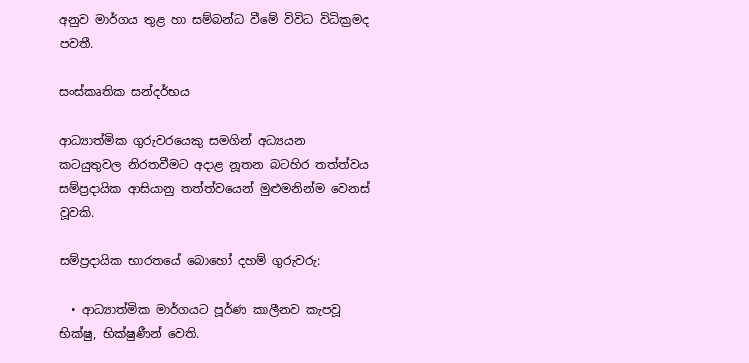අනුව මාර්ගය තුළ හා සම්බන්ධ වීමේ විවිධ විධික්‍රමද පවතී.

සංස්කෘතික සන්දර්භය

ආධ්‍යාත්මික ගුරුවරයෙකු සමගින් අධ්‍යයන කටයුතුවල නිරතවීමට අදාළ නූතන බටහිර තත්ත්වය සම්ප්‍රදායික ආසියානු තත්ත්වයෙන් මුළුමනින්ම වෙනස් වූවකි.

සම්ප්‍රදායික භාරතයේ බොහෝ දහම් ගුරුවරු:

  • ආධ්‍යාත්මික මාර්ගයට පූර්ණ කාලීනව කැපවූ භික්ෂු, භික්ෂුණීන් වෙති.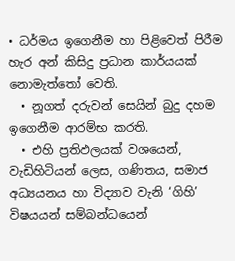• ධර්මය ඉගෙනීම හා පිළිවෙත් පිරීම හැර අන් කිසිදු ප්‍රධාන කාර්යයක් නොමැත්තෝ වෙති.
  • නූගත් දරුවන් සෙයින් බුදු දහම ඉගෙනීම ආරම්භ කරති.
  • එහි ප්‍රතිඵලයක් වශයෙන්, වැඩිහිටියන් ලෙස, ගණිතය, සමාජ අධ්‍යයනය හා විද්‍යාව වැනි ‘ගිහි’ විෂයයන් සම්බන්ධයෙන්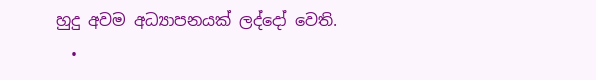හුදු අවම අධ්‍යාපනයක් ලද්දෝ වෙති.
  •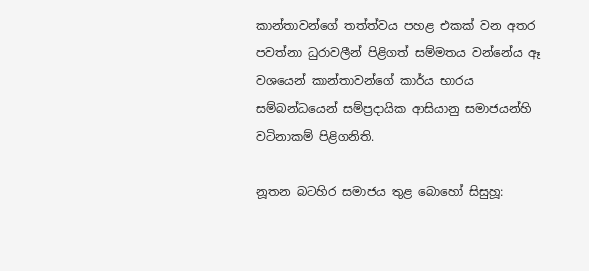කාන්තාවන්ගේ තත්ත්වය පහළ එකක් වන අතර පවත්නා ධුරාවලීන් පිළිගත් සම්මතය වන්නේය ඈ වශයෙන් කාන්තාවන්ගේ කාර්ය භාරය සම්බන්ධයෙන් සම්ප්‍රදායික ආසියානු සමාජයන්හි වටිනාකම් පිළිගනිති.

නූතන බටහිර සමාජය තුළ බොහෝ සිසුහූ: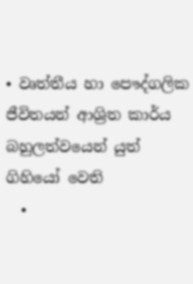• වෘත්තීය හා පෞද්ගලික ජීවිතයන් ආශ්‍රිත කාර්ය බහුලත්වයෙන් යුත් ගිහියෝ වෙති
  •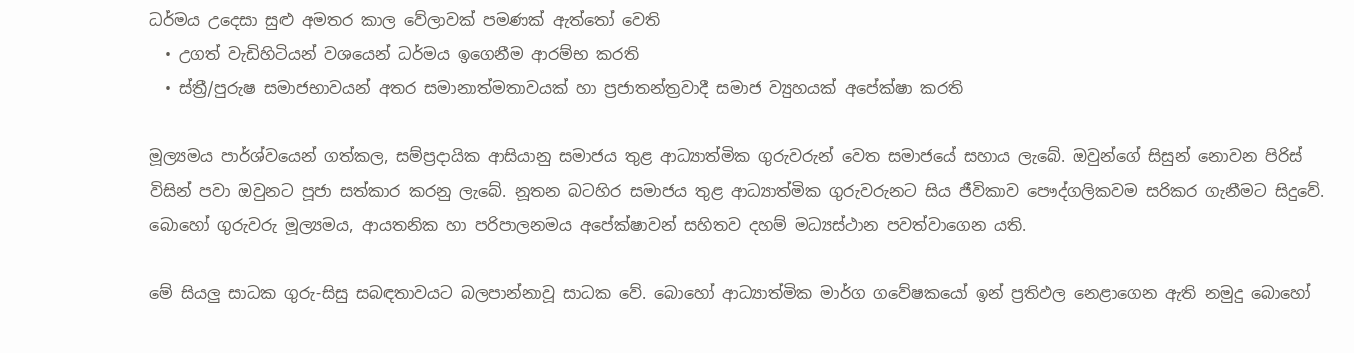ධර්මය උදෙසා සුළු අමතර කාල වේලාවක් පමණක් ඇත්තෝ වෙති
  • උගත් වැඩිහිටියන් වශයෙන් ධර්මය ඉගෙනීම ආරම්භ කරති
  • ස්ත්‍රී/පුරුෂ සමාජභාවයන් අතර සමානාත්මතාවයක් හා ප්‍රජාතන්ත්‍රවාදී සමාජ ව්‍යුහයක් අපේක්ෂා කරති

මූල්‍යමය පාර්ශ්වයෙන් ගත්කල, සම්ප්‍රදායික ආසියානු සමාජය තුළ ආධ්‍යාත්මික ගුරුවරුන් වෙත සමාජයේ සහාය ලැබේ. ඔවුන්ගේ සිසුන් නොවන පිරිස් විසින් පවා ඔවුනට පූජා සත්කාර කරනු ලැබේ. නූතන බටහිර සමාජය තුළ ආධ්‍යාත්මික ගුරුවරුනට සිය ජීවිකාව පෞද්ගලිකවම සරිකර ගැනීමට සිදුවේ. බොහෝ ගුරුවරු මූල්‍යමය, ආයතනික හා පරිපාලනමය අපේක්ෂාවන් සහිතව දහම් මධ්‍යස්ථාන පවත්වාගෙන යති.

මේ සියලු සාධක ගුරු-සිසු සබඳතාවයට බලපාන්නාවූ සාධක වේ. බොහෝ ආධ්‍යාත්මික මාර්ග ගවේෂකයෝ ඉන් ප්‍රතිඵල නෙළාගෙන ඇති නමුදු බොහෝ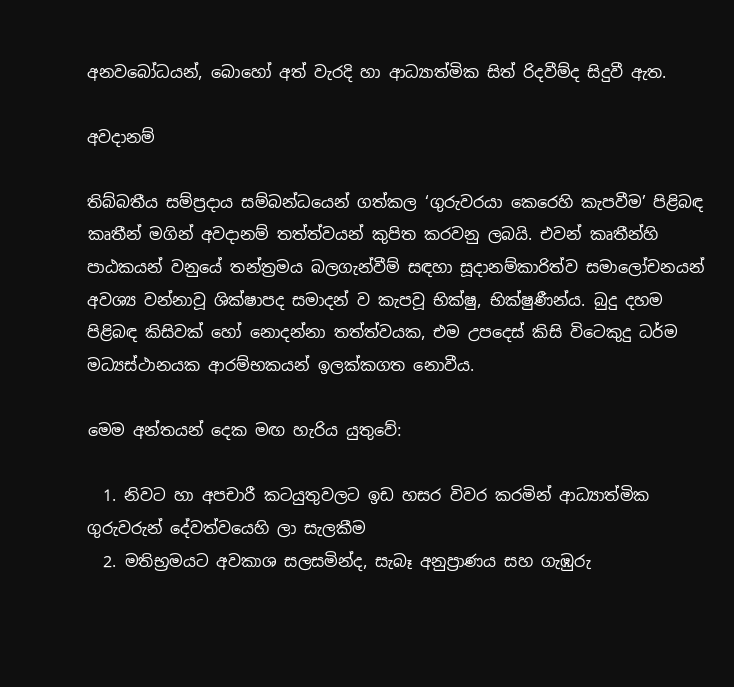අනවබෝධයන්, බොහෝ අත් වැරදි හා ආධ්‍යාත්මික සිත් රිදවීම්ද සිදුවී ඇත.

අවදානම්

තිබ්බතීය සම්ප්‍රදාය සම්බන්ධයෙන් ගත්කල ‘ගුරුවරයා කෙරෙහි කැපවීම’ පිළිබඳ කෘතීන් මගින් අවදානම් තත්ත්වයන් කුපිත කරවනු ලබයි. එවන් කෘතීන්හි පාඨකයන් වනුයේ තන්ත්‍රමය බලගැන්වීම් සඳහා සූදානම්කාරිත්ව සමාලෝචනයන් අවශ්‍ය වන්නාවූ ශික්ෂාපද සමාදන් ව කැපවූ භික්ෂු, භික්ෂුණීන්ය. බුදු දහම පිළිබඳ කිසිවක් හෝ නොදන්නා තත්ත්වයක, එම උපදෙස් කිසි විටෙකුදු ධර්ම මධ්‍යස්ථානයක ආරම්භකයන් ඉලක්කගත නොවීය.

මෙම අන්තයන් දෙක මඟ හැරිය යුතුවේ:

  1. නිවට හා අපචාරී කටයුතුවලට ඉඩ හසර විවර කරමින් ආධ්‍යාත්මික ගුරුවරුන් දේවත්වයෙහි ලා සැලකීම
  2. මතිභ්‍රමයට අවකාශ සලසමින්ද, සැබෑ අනුප්‍රාණය සහ ගැඹුරු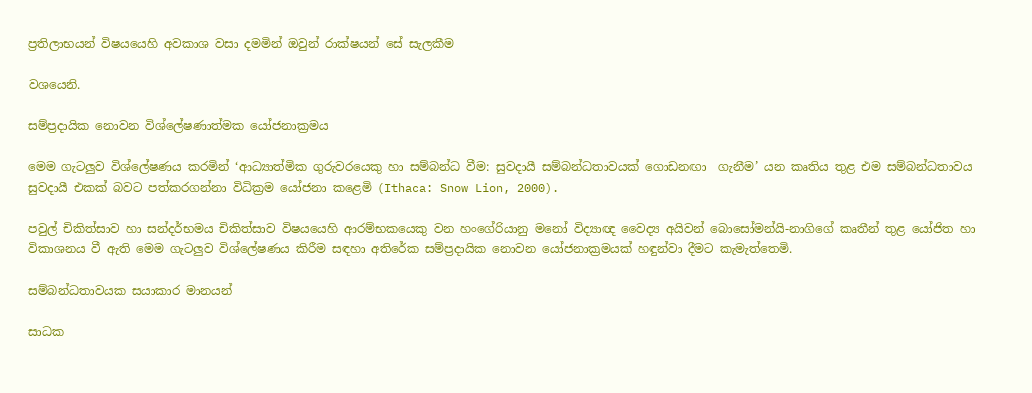ප්‍රතිලාභයන් විෂයයෙහි අවකාශ වසා දමමින් ඔවුන් රාක්ෂයන් සේ සැලකීම

වශයෙනි.

සම්ප්‍රදායික නොවන විශ්ලේෂණාත්මක යෝජනාක්‍රමය

මෙම ගැටලුව විශ්ලේෂණය කරමින් ‘ආධ්‍යාත්මික ගුරුවරයෙකු හා සම්බන්ධ වීම: සුවදායී සම්බන්ධතාවයක් ගොඩනඟා  ගැනීම’ යන කෘතිය තුළ එම සම්බන්ධතාවය සුවදායී එකක් බවට පත්කරගන්නා විධික්‍රම ‌යෝජනා කළෙමි (Ithaca: Snow Lion, 2000).

පවුල් චිකිත්සාව හා සන්දර්භමය චිකිත්සාව විෂයයෙහි ආරම්භකයෙකු වන හංගේරියානු මනෝ විද්‍යාඥ වෛද්‍ය අයිවන් බොසෝමන්යි-නාගිගේ කෘතීන් තුළ යෝජිත හා විකාශනය වී ඇති මෙම ගැටලුව විශ්ලේෂණය කිරීම සඳහා අතිරේක සම්ප්‍රදායික නොවන යෝජනාක්‍රමයක් හඳුන්වා දීමට කැමැත්තෙමි.

සම්බන්ධතාවයක සයාකාර මානයන්

සාධක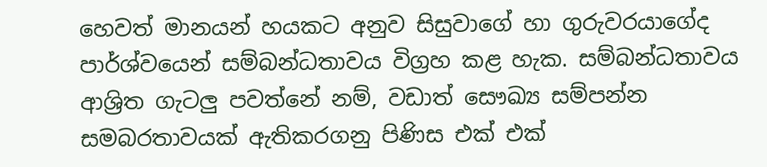හෙවත් මානයන් හයකට අනුව සිසුවාගේ හා ගුරුවරයාගේද පාර්ශ්වයෙන් සම්බන්ධතාවය විග්‍රහ කළ හැක. සම්බන්ධතාවය ආශ්‍රිත ගැටලු පවත්නේ නම්, වඩාත් සෞඛ්‍ය සම්පන්න සමබරතාවයක් ඇතිකරගනු පිණිස එක් එක්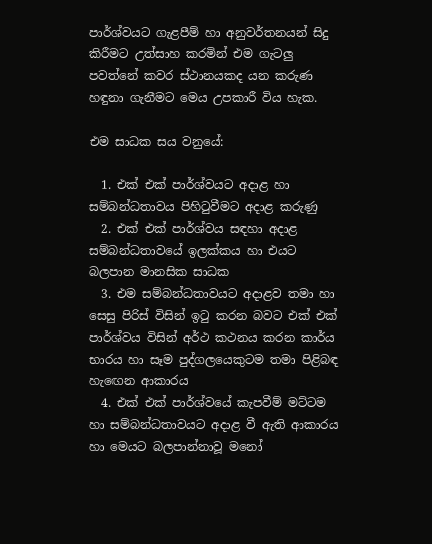පාර්ශ්වයට ගැළපීම් හා අනුවර්තනයන් සිදු කිරීමට උත්සාහ කරමින් එම ගැටලු පවත්නේ කවර ස්ථානයකද යන කරුණ හඳුනා ගැනීමට මෙය උපකාරී විය හැක.

එම සාධක සය වනුයේ:

  1. එක් එක් පාර්ශ්වයට අදාළ හා සම්බන්ධතාවය පිහිටුවීමට අදාළ කරුණු
  2. එක් එක් පාර්ශ්වය සඳහා අදාළ සම්බන්ධතාවයේ ඉලක්කය හා එයට බලපාන මානසික සාධක
  3. එම සම්බන්ධතාවයට අදාළව තමා හා සෙසු පිරිස් විසින් ඉටු කරන බවට එක් එක් පාර්ශ්වය විසින් අර්ථ කථනය කරන කාර්ය භාරය හා සෑම පුද්ගලයෙකුටම තමා පිළිබඳ හැඟෙන ආකාරය
  4. එක් එක් පාර්ශ්වයේ කැපවීම් මට්ටම හා සම්බන්ධතාවයට අදාළ වී ඇති ආකාරය හා මෙයට බලපාන්නාවූ මනෝ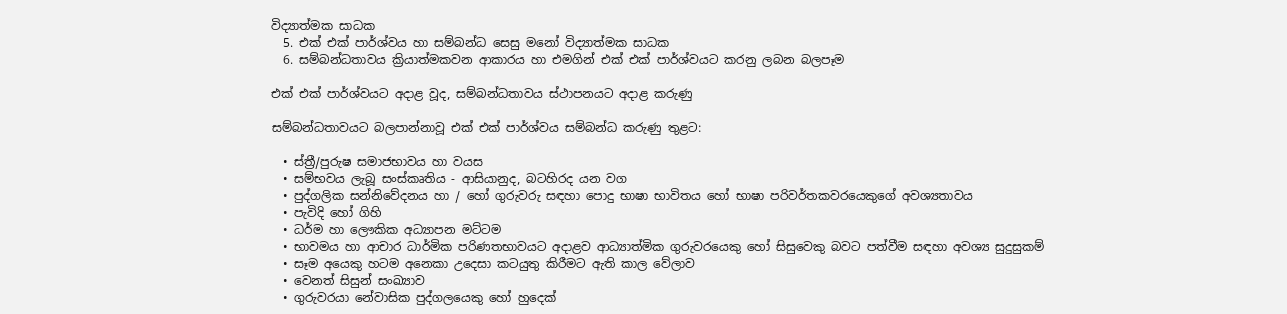විද්‍යාත්මක සාධක
  5. එක් එක් පාර්ශ්වය හා සම්බන්ධ සෙසු මනෝ විද්‍යාත්මක සාධක
  6. සම්බන්ධතාවය ක්‍රියාත්මකවන ආකාරය හා එමගින් එක් එක් පාර්ශ්වයට කරනු ලබන බලපෑම

එක් එක් පාර්ශ්වයට අදාළ වූද, සම්බන්ධතාවය ස්ථාපනයට අදාළ කරුණු

සම්බන්ධතාවයට බලපාන්නාවූ එක් එක් පාර්ශ්වය සම්බන්ධ කරුණු තුළට:

  • ස්ත්‍රී/පුරුෂ සමාජභාවය හා වයස
  • සම්භවය ලැබූ සංස්කෘතිය - ආසියානුද, බටහිරද යන වග
  • පුද්ගලික සන්නිවේදනය හා / හෝ ගුරුවරු සඳහා පොදු භාෂා භාවිතය හෝ භාෂා පරිවර්තකවරයෙකුගේ අවශ්‍යතාවය
  • පැවිදි හෝ ගිහි
  • ධර්ම හා ලෞකික අධ්‍යාපන මට්ටම
  • භාවමය හා ආචාර ධාර්මික පරිණතභාවයට අදාළව ආධ්‍යාත්මික ගුරුවරයෙකු ‌හෝ සිසුවෙකු බවට පත්වීම සඳහා අවශ්‍ය සුදුසුකම්
  • සෑම අයෙකු හටම අනෙකා උදෙසා කටයුතු කිරීමට ඇති කාල වේලාව
  • වෙනත් සිසුන් සංඛ්‍යාව
  • ගුරුවරයා නේවාසික පුද්ගලයෙකු හෝ හුදෙක්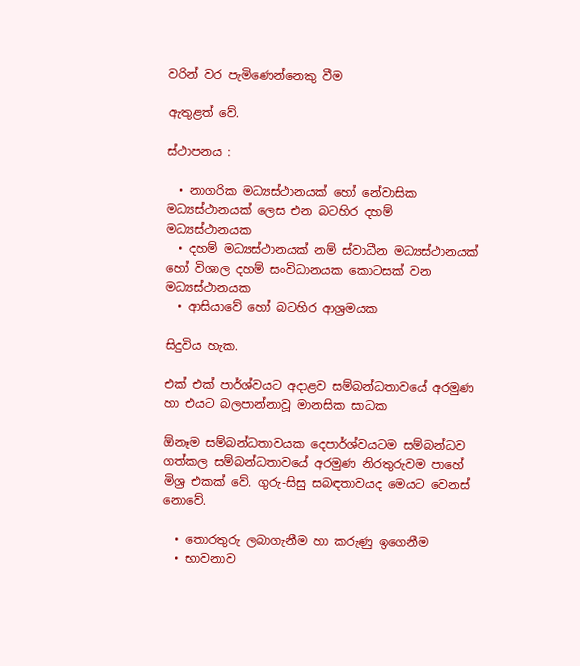වරින් වර පැමිණෙන්නෙකු වීම

ඇතුළත් වේ.

ස්ථාපනය :

  • නාගරික මධ්‍යස්ථානයක් හෝ නේවාසික මධ්‍යස්ථානයක් ලෙස එන බටහිර දහම් මධ්‍යස්ථානයක
  • දහම් මධ්‍යස්ථානයක් නම් ස්වාධීන මධ්‍යස්ථානයක් හෝ විශාල දහම් සංවිධානයක කොටසක් වන මධ්‍යස්ථානයක
  • ආසියාවේ ‌හෝ බටහිර ආශ්‍රමයක

සිදුවිය හැක.

එක් එක් පාර්ශ්වයට අදාළව සම්බන්ධතාවයේ අරමුණ හා එයට බලපාන්නාවූ මානසික සාධක

ඕනෑම සම්බන්ධතාවයක දෙපාර්ශ්වයටම සම්බන්ධව ගත්කල සම්බන්ධතාවයේ අරමුණ නිරතුරුවම පාහේ මිශ්‍ර එකක් වේ. ගුරු-සිසු සබඳතාවයද මෙයට වෙනස් නොවේ.

  • තොරතුරු ලබාගැනීම හා කරුණු ඉගෙනීම
  • භාවනාව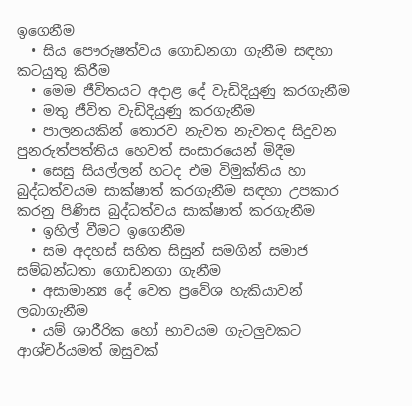ඉගෙනීම
  • සිය පෞරුෂත්වය ගොඩනගා ගැනීම සඳහා කටයුතු කිරීම
  • මෙම ජීවිතයට අදාළ දේ වැඩිදියුණු කරගැනීම
  • මතු ජීවිත වැඩිදියුණු කරගැනීම
  • පාලනයකින් තොරව නැවත නැවතද සිදුවන පුනරුත්පත්තිය හෙවත් සංසාරයෙන් මිදීම
  • සෙසු සියල්ලන් හටද එම විමුක්තිය හා බුද්ධත්වයම සාක්ෂාත් කරගැනීම සඳහා උපකාර කරනු පිණිස බුද්ධත්වය සාක්ෂාත් කරගැනීම
  • ඉහිල් වීමට ඉගෙනීම
  • සම අදහස් සහිත සිසුන් සමගින් සමාජ සම්බන්ධතා ගොඩනගා ගැනීම
  • අසාමාන්‍ය දේ වෙත ප්‍රවේශ හැකියාවන් ලබාගැනීම
  • යම් ශාරීරික හෝ භාවයම ගැටලුවකට ආශ්චර්යමත් ඔසුවක්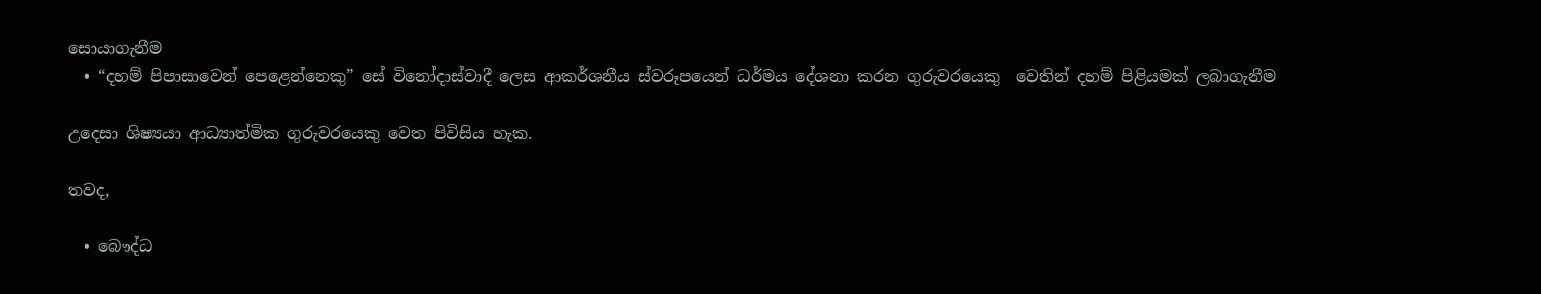සොයාගැනීම
  • “දහම් පිපාසාවෙන් පෙළෙන්නෙකු” සේ විනෝදාස්වාදී ලෙස ආකර්ශනීය ස්වරූපයෙන් ධර්මය දේශනා කරන ගුරුවරයෙකු  වෙතින් දහම් පිළියමක් ලබාගැනීම

උදෙසා ශිෂ්‍යයා ආධ්‍යාත්මික ගුරුවරයෙකු වෙත පිවිසිය හැක.

තවද,

  • බෞද්ධ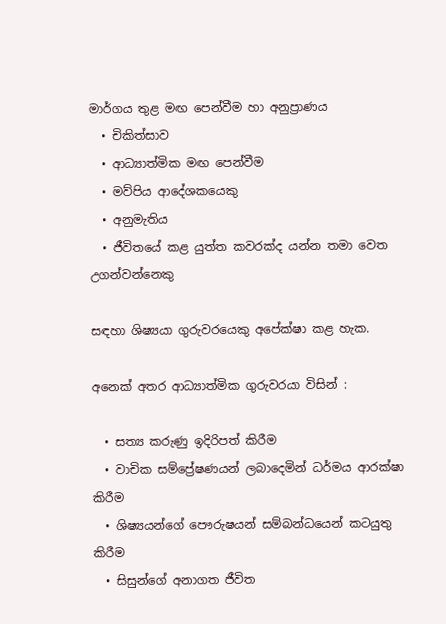මාර්ගය තුළ මඟ පෙන්වීම හා අනුප්‍රාණය
  • චිකිත්සාව
  • ආධ්‍යාත්මික මඟ පෙන්වීම
  • මව්පිය ආදේශකයෙකු
  • අනුමැතිය
  • ජීවිතයේ කළ යුත්ත කවරක්ද යන්න තමා වෙත උගන්වන්නෙකු

සඳහා ශිෂ්‍යයා ගුරුවරයෙකු අපේක්ෂා කළ හැක.

අනෙක් අතර ආධ්‍යාත්මික ගුරුවරයා විසින් :

  • සත්‍ය කරුණු ඉදිරිපත් කිරීම
  • වාචික සම්ප්‍රේෂණයන් ලබාදෙමින් ධර්මය ආරක්ෂා කිරීම
  • ශිෂ්‍යයන්ගේ පෞරුෂයන් සම්බන්ධයෙන් කටයුතු කිරීම
  • සිසුන්ගේ අනාගත ජීවිත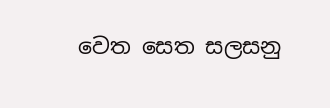වෙත සෙත සලසනු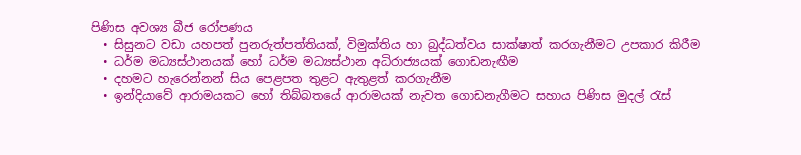පිණිස අවශ්‍ය බීජ රෝපණය
  • සිසුනට වඩා යහපත් පුනරුත්පත්තියක්, විමුක්තිය හා බුද්ධත්වය සාක්ෂාත් කරගැනීමට උපකාර කිරීම
  • ධර්ම මධ්‍යස්ථානයක් හෝ ධර්ම මධ්‍යස්ථාන අධිරාජ්‍යයක් ගොඩනැඟීම
  • දහමට හැරෙන්නන් සිය පෙළපත තුළට ඇතුළත් කරගැනීම
  • ඉන්දියාවේ ආරාමයකට හෝ තිබ්බතයේ ආරාමයක් නැවත ගොඩනැගීමට සහාය පිණිස මුදල් රැස්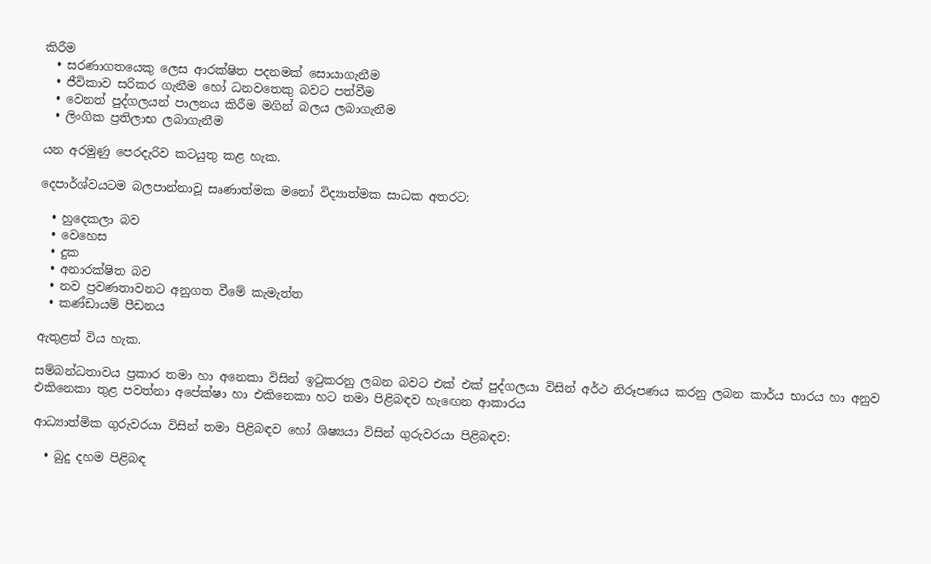කිරීම
  • සරණාගතයෙකු ලෙස ආරක්ෂිත පදනමක් සොයාගැනීම
  • ජීවිකාව සරිකර ගැනීම හෝ ධනවතෙකු බවට පත්වීම
  • වෙනත් පුද්ගලයන් පාලනය කිරීම මගින් බලය ලබාගැනීම
  • ලිංගික ප්‍රතිලාභ ලබාගැනීම

යන අරමුණු පෙරදැරිව කටයුතු කළ හැක.

දෙපාර්ශ්වයටම බලපාන්නාවූ සෘණාත්මක මනෝ විද්‍යාත්මක සාධක අතරට:

  • හුදෙකලා බව
  • වෙහෙස
  • දුක
  • අනාරක්ෂිත බව
  • නව ප්‍රවණතාවනට අනුගත වීමේ කැමැත්ත
  • කණ්ඩායම් පීඩනය

ඇතුළත් විය හැක.

සම්බන්ධතාවය ප්‍රකාර තමා හා අනෙකා විසින් ඉටුකරනු ලබන බවට එක් එක් පුද්ගලයා විසින් අර්ථ නිරූපණය කරනු ලබන කාර්ය භාරය හා අනුව එකිනෙකා තුළ පවත්නා අපේක්ෂා හා එකිනෙකා හට තමා පිළිබඳව හැඟෙන ආකාරය

ආධ්‍යාත්මික ගුරුවරයා විසින් තමා පිළිබඳව හෝ ශිෂ්‍යයා විසින් ගුරුවරයා පිළිබඳව:

  • බුදු දහම පිළිබඳ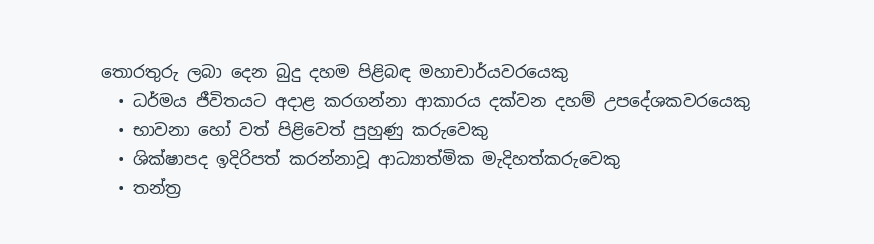තොරතුරු ලබා දෙන බුදු දහම පිළිබඳ මහාචාර්යවරයෙකු
  • ධර්මය ජීවිතයට අදාළ කරගන්නා ආකාරය දක්වන දහම් උපදේශකවරයෙකු
  • භාවනා හෝ වත් පිළිවෙත් පුහුණු කරුවෙකු
  • ශික්ෂාපද ඉදිරිපත් කරන්නාවූ ආධ්‍යාත්මික මැදිහත්කරුවෙකු
  • තන්ත්‍ර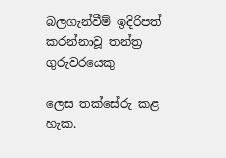බලගැන්වීම් ඉදිරිපත් කරන්නාවූ තන්ත්‍ර ගුරුවරයෙකු

ලෙස තක්සේරු කළ හැක.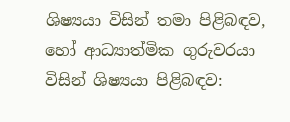ශිෂ්‍යයා විසින් තමා පිළිබඳව, හෝ ආධ්‍යාත්මික ගුරුවරයා විසින් ශිෂ්‍යයා පිළිබඳව: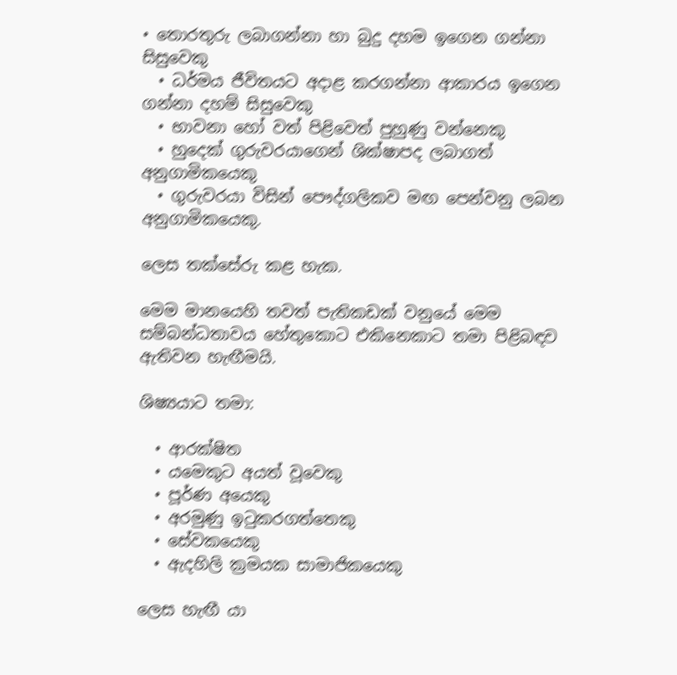• තොරතුරු ලබාගන්නා හා බුදු දහම ඉගෙන ගන්නා සිසුවෙකු
  • ධර්මය ජීවිතයට අදාළ කරගන්නා ආකාරය ඉගෙන ගන්නා දහම් සිසුවෙකු
  • භාවනා හෝ වත් පිළිවෙත් පුහුණු වන්නෙකු
  • හුදෙක් ගුරුවරයාගෙන් ශික්ෂාපද ලබාගත් අනුගාමිකයෙකු
  • ගුරුවරයා විසින් පෞද්ගලිකව මඟ පෙන්වනු ලබන අනුගාමිකයෙකු.

ලෙස තක්සේරු කළ හැක.

මෙම මානයෙහි තවත් පැතිකඩක් වනුයේ මෙම සම්බන්ධතාවය හේතුකොට එකිනෙකාට තමා පිළිබඳව ඇතිවන හැඟීමයි.

ශිෂ්‍යයාට තමා:

  • ආරක්ෂිත
  • යමෙකුට අයත් වූවෙකු
  • පූර්ණ අයෙකු
  • අරමුණු ඉටුකරගත්තෙකු
  • සේවකයෙකු
  • ඇදහිලි ක්‍රමයක සාමාජිකයෙකු

ලෙස හැඟී යා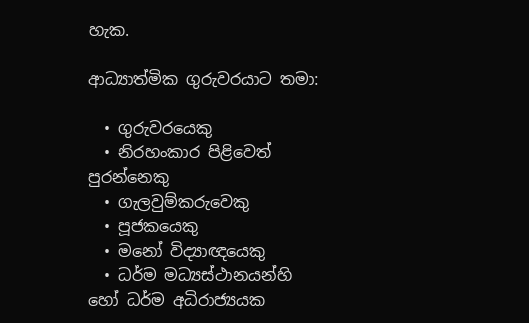හැක.

ආධ්‍යාත්මික ගුරුවරයාට තමා:

  • ගුරුවරයෙකු
  • නිරහංකාර පිළිවෙත් පුරන්නෙකු
  • ගැලවුම්කරුවෙකු
  • පූජකයෙකු
  • මනෝ විද්‍යාඥයෙකු
  • ධර්ම මධ්‍යස්ථානයන්හි හෝ ධර්ම අධිරාජ්‍යයක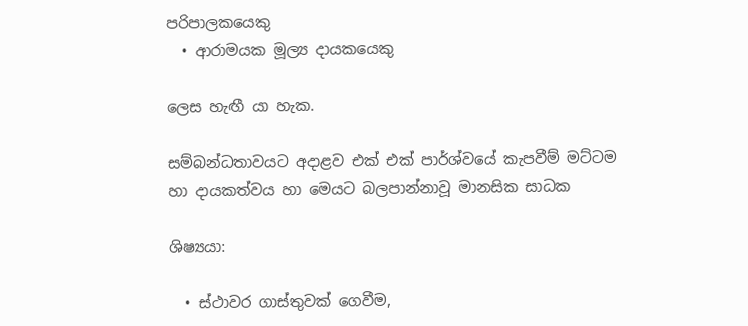පරිපාලකයෙකු
  • ආරාමයක මූල්‍ය දායකයෙකු

ලෙස හැඟී යා හැක.

සම්බන්ධතාවයට අදාළව එක් එක් පාර්ශ්වයේ කැපවීම් මට්ටම හා දායකත්වය හා මෙයට බලපාන්නාවූ මානසික සාධක

ශිෂ්‍යයා:

  • ස්ථාවර ගාස්තුවක් ගෙවීම,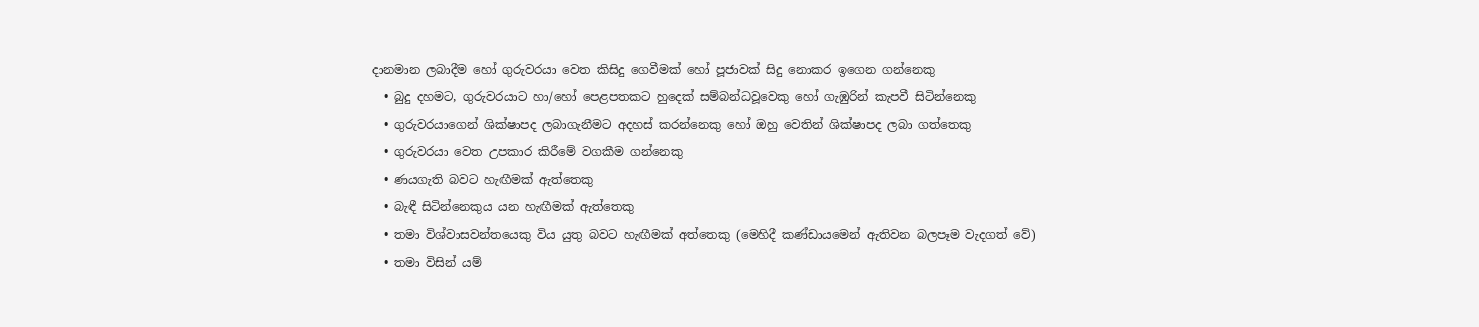දානමාන ලබාදීම හෝ ගුරුවරයා වෙත කිසිදු ගෙවීමක් හෝ පූජාවක් සිදු නොකර ඉගෙන ගන්නෙකු
  • බුදු දහමට, ගුරුවරයාට හා/හෝ පෙළපතකට හුදෙක් සම්බන්ධවූවෙකු හෝ ගැඹුරින් කැපවී සිටින්නෙකු
  • ගුරුවරයාගෙන් ශික්ෂාපද ලබාගැනීමට අදහස් කරන්නෙකු හෝ ඔහු වෙතින් ශික්ෂාපද ලබා ගත්තෙකු
  • ගුරුවරයා වෙත උපකාර කිරීමේ වගකීම ගන්නෙකු
  • ණයගැති බවට හැඟීමක් ඇත්තෙකු
  • බැඳී සිටින්නෙකුය යන හැඟීමක් ඇත්තෙකු
  • තමා විශ්වාසවන්තයෙකු විය යුතු බවට හැඟීමක් අත්තෙකු (මෙහිදී කණ්ඩායමෙන් ඇතිවන බලපෑම වැදගත් වේ)
  • තමා විසින් යම්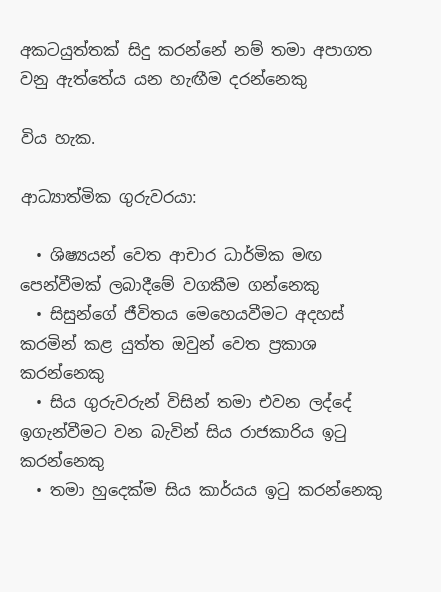අකටයුත්තක් සිදු කරන්නේ නම් තමා අපාගත වනු ඇත්තේය යන හැඟීම දරන්නෙකු

විය හැක.

ආධ්‍යාත්මික ගුරුවරයා:

  • ශිෂ්‍යයන් වෙත ආචාර ධාර්මික මඟ පෙන්වීමක් ලබාදීමේ වගකීම ගන්නෙකු
  • සිසුන්ගේ ජීවිතය මෙහෙයවීමට අදහස් කරමින් කළ යුත්ත ඔවුන් වෙත ප්‍රකාශ කරන්නෙකු
  • සිය ගුරුවරුන් විසින් තමා එවන ලද්දේ ඉගැන්වීමට වන බැවින් සිය රාජකාරිය ඉටු කරන්නෙකු
  • තමා හුදෙක්ම සිය කාර්යය ඉටු කරන්නෙකු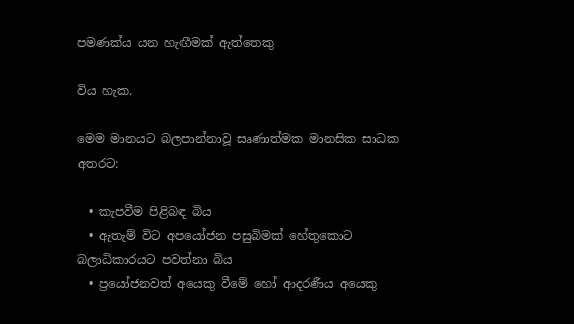පමණක්ය යන හැඟීමක් ඇත්තෙකු

විය හැක.

මෙම මානයට බලපාන්නාවූ සෘණාත්මක මානසික සාධක අතරට:

  • කැපවීම පිළිබඳ බිය
  • ඇතැම් විට අපයෝජන පසුබිමක් හේතුකොට බලාධිකාරයට පවත්නා බිය
  • ප්‍රයෝජනවත් අයෙකු වීමේ හෝ ආදරණීය අයෙකු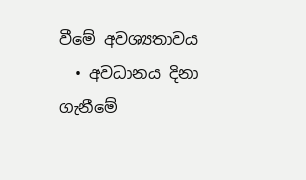වීමේ අවශ්‍යතාවය
  • අවධානය දිනා ගැනීමේ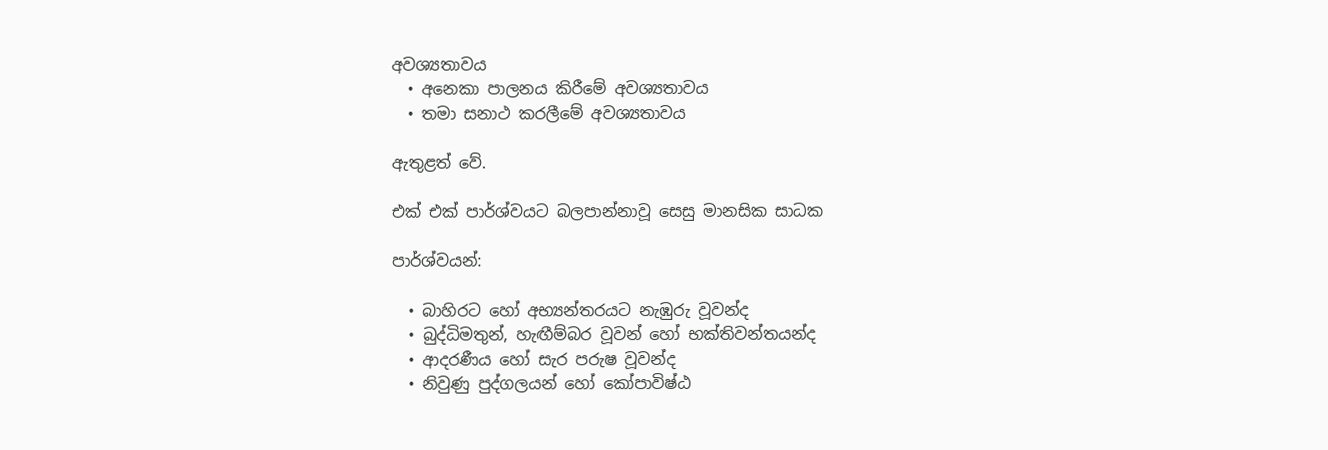අවශ්‍යතාවය
  • අනෙකා පාලනය කිරීමේ අවශ්‍යතාවය
  • තමා සනාථ කරලීමේ අවශ්‍යතාවය

ඇතුළත් වේ.

එක් එක් පාර්ශ්වයට බලපාන්නාවූ සෙසු මානසික සාධක

පාර්ශ්වයන්:

  • බාහිරට හෝ අභ්‍යන්තරයට නැඹුරු වූවන්ද
  • බුද්ධිමතුන්, හැඟීම්බර වූවන් හෝ භක්තිවන්තයන්ද
  • ආදරණීය හෝ සැර පරුෂ වූවන්ද
  • නිවුණු පුද්ගලයන් හෝ කෝපාවිෂ්ඨ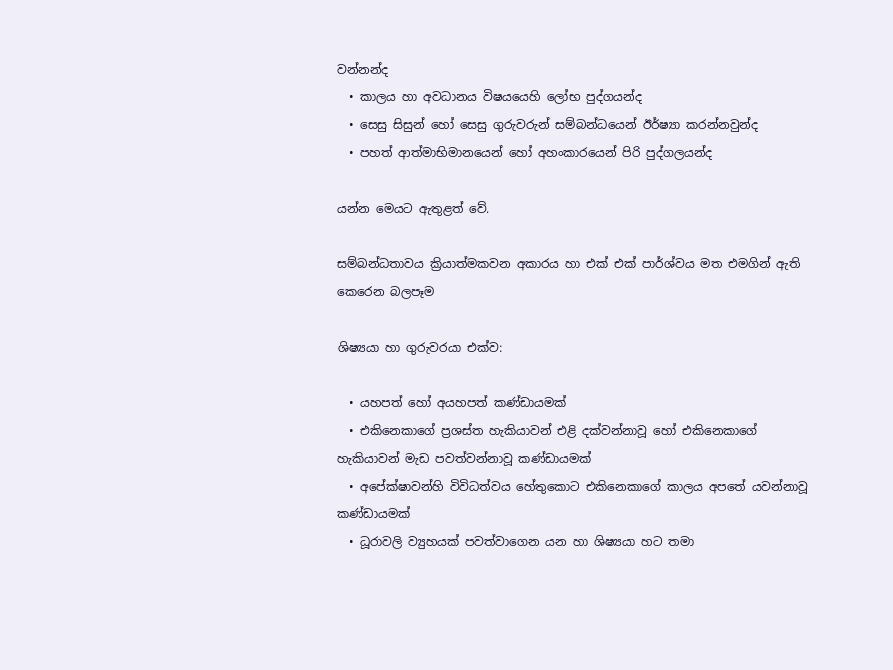වන්නන්ද
  • කාලය හා අවධානය විෂයයෙහි ලෝභ පුද්ගයන්ද
  • සෙසු සිසුන් හෝ සෙසු ගුරුවරුන් සම්බන්ධයෙන් ඊර්ෂ්‍යා කරන්නවුන්ද
  • පහත් ආත්මාභිමානයෙන් හෝ අහංකාරයෙන් පිරි පුද්ගලයන්ද

යන්න මෙයට ඇතුළත් වේ.

සම්බන්ධතාවය ක්‍රියාත්මකවන අකාරය හා එක් එක් පාර්ශ්වය මත එමගින් ඇති කෙරෙන බලපෑම

ශිෂ්‍යයා හා ගුරුවරයා එක්ව:

  • යහපත් හෝ අයහපත් කණ්ඩායමක්
  • එකිනෙකාගේ ප්‍රශස්ත හැකියාවන් එළි දක්වන්නාවූ හෝ එකිනෙකාගේ හැකියාවන් මැඩ පවත්වන්නාවූ කණ්ඩායමක්
  • අපේක්ෂාවන්හි විවිධත්වය හේතුකොට එකිනෙකාගේ කාලය අපතේ යවන්නාවූ කණ්ඩායමක්
  • ධූරාවලි ව්‍යුහයක් පවත්වාගෙන යන හා ශිෂ්‍යයා හට තමා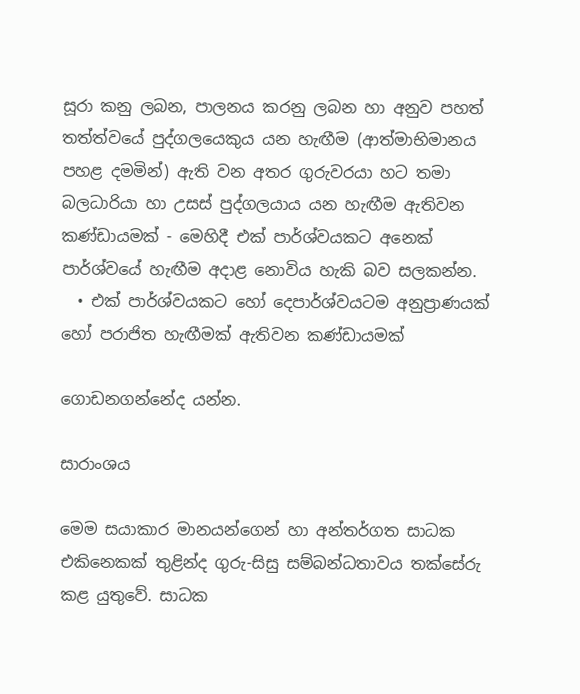සූරා කනු ලබන, පාලනය කරනු ලබන හා අනුව පහත් තත්ත්වයේ පුද්ගලයෙකුය යන හැඟීම (ආත්මාභිමානය පහළ දමමින්) ඇති වන අතර ගුරුවරයා හට තමා බලධාරියා හා උසස් පුද්ගලයාය යන හැඟීම ඇතිවන කණ්ඩායමක් - මෙහිදී එක් පාර්ශ්වයකට අනෙක් පාර්ශ්වයේ හැඟීම අදාළ නොවිය හැකි බව සලකන්න.
  • එක් පාර්ශ්වයකට හෝ දෙපාර්ශ්වයටම අනුප්‍රාණයක් හෝ පරාජිත හැඟීමක් ඇතිවන කණ්ඩායමක්

ගොඩනගන්නේද යන්න.

සාරාංශය

මෙම සයාකාර මානයන්ගෙන් හා අන්තර්ගත සාධක එකිනෙකක් තුළින්ද ගුරු-සිසු සම්බන්ධතාවය තක්සේරු කළ යුතුවේ. සාධක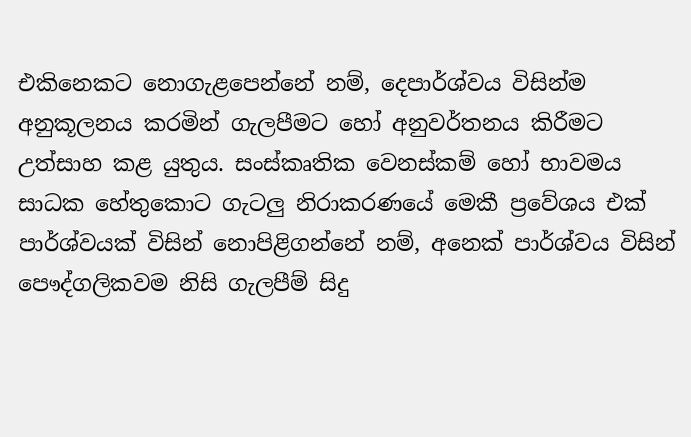එකිනෙකට නොගැළපෙන්නේ නම්, දෙපාර්ශ්වය විසින්ම අනුකූලනය කරමින් ගැලපීමට හෝ අනුවර්තනය කිරීමට උත්සාහ කළ යුතුය. සංස්කෘතික වෙනස්කම් හෝ භාවමය සාධක හේතුකොට ගැටලු නිරාකරණයේ මෙකී ප්‍රවේශය එක් පාර්ශ්වයක් විසින් නොපිළිගන්නේ නම්, අනෙක් පාර්ශ්වය විසින් පෞද්ගලිකවම නිසි ගැලපීම් සිදු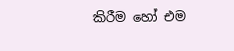කිරීම හෝ එම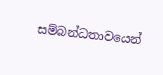සම්බන්ධතාවයෙන්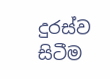දුරස්ව සිටීම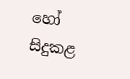හෝ සිදුකළ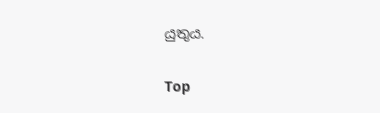යුතුය.

Top